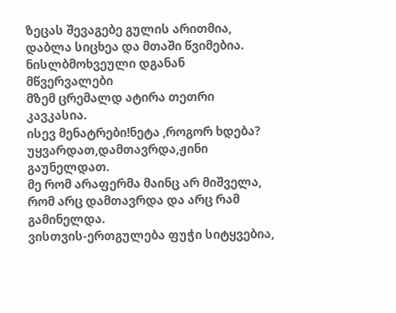ზეცას შევაგებე გულის არითმია,
დაბლა სიცხეა და მთაში წვიმებია.
ნისლბმოხვეული დგანან მწვერვალები
მზემ ცრემალდ ატირა თეთრი კავკასია.
ისევ მენატრები!ნეტა ,როგორ ხდება?
უყვარდათ,დამთავრდა,ჟინი გაუნელდათ.
მე რომ არაფერმა მაინც არ მიშველა,
რომ არც დამთავრდა და არც რამ გამინელდა.
ვისთვის-ერთგულება ფუჭი სიტყვებია,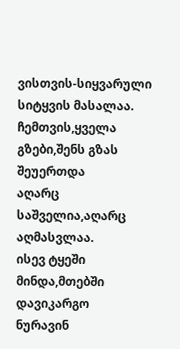ვისთვის-სიყვარული სიტყვის მასალაა.
ჩემთვის,ყველა გზები,შენს გზას შეუერთდა
აღარც საშველია,აღარც აღმასვლაა.
ისევ ტყეში მინდა,მთებში დავიკარგო
ნურავინ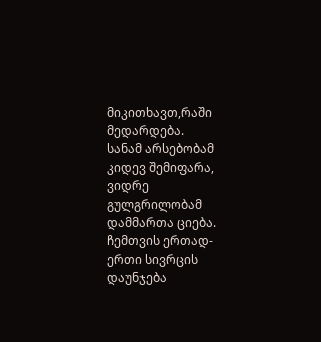მიკითხავთ,რაში მედარდება.
სანამ არსებობამ კიდევ შემიფარა,
ვიდრე გულგრილობამ დამმართა ციება.
ჩემთვის ერთად-ერთი სივრცის დაუნჯება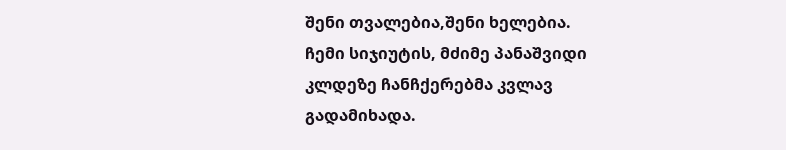შენი თვალებია,შენი ხელებია.
ჩემი სიჯიუტის, მძიმე პანაშვიდი
კლდეზე ჩანჩქერებმა კვლავ გადამიხადა.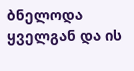ბნელოდა ყველგან და ის